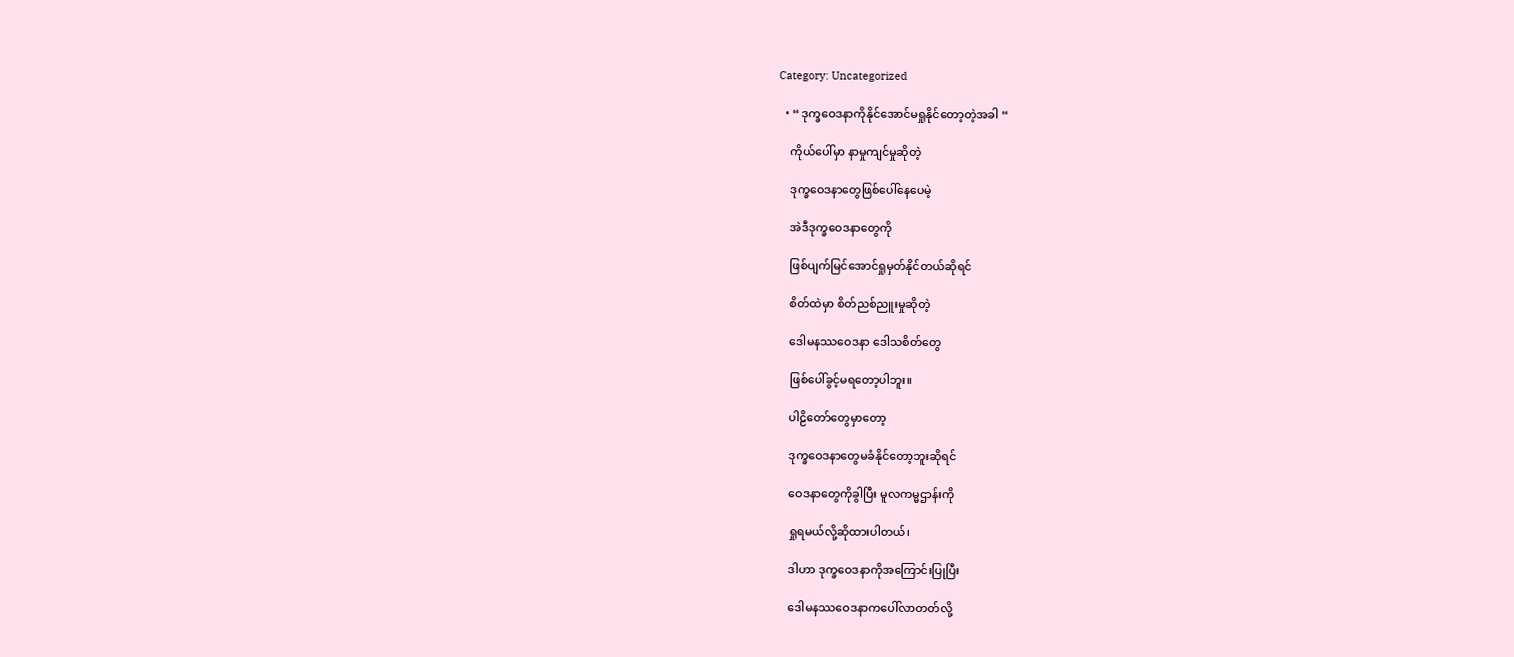Category: Uncategorized

  • “ ဒုက္ခဝေဒနာကိုနိုင်အောင်မရှုနိုင်တော့တဲ့အခါ “

    ကိုယ်ပေါ်မှာ နာမှုကျင်မှုဆိုတဲ့

    ဒုက္ခဝေဒနာတွေဖြစ်ပေါ်နေပေမဲ့

    အဲဒီဒုက္ခဝေဒနာတွေကို

    ဖြစ်ပျက်မြင်အောင်ရှုမှတ်နိုင်တယ်ဆိုရင်

    စိတ်ထဲမှာ စိတ်ညစ်ညူးမှုဆိုတဲ့

    ဒေါမနဿဝေဒနာ ဒေါသစိတ်တွေ

    ဖြစ်ပေါ်ခွင့်မရတော့ပါဘူး။

    ပါဠိတော်တွေမှာတော့

    ဒုက္ခဝေဒနာတွေမခံနိုင်တော့ဘူးဆိုရင်

    ဝေဒနာတွေကိုခွါပြီး မူလကမ္မဌာန်းကို

    ရှုရမယ်လို့ဆိုထားပါတယ်၊

    ဒါဟာ ဒုက္ခဝေဒနာကိုအကြောင်းပြုပြီး

    ဒေါမနဿဝေဒနာကပေါ်လာတတ်လို့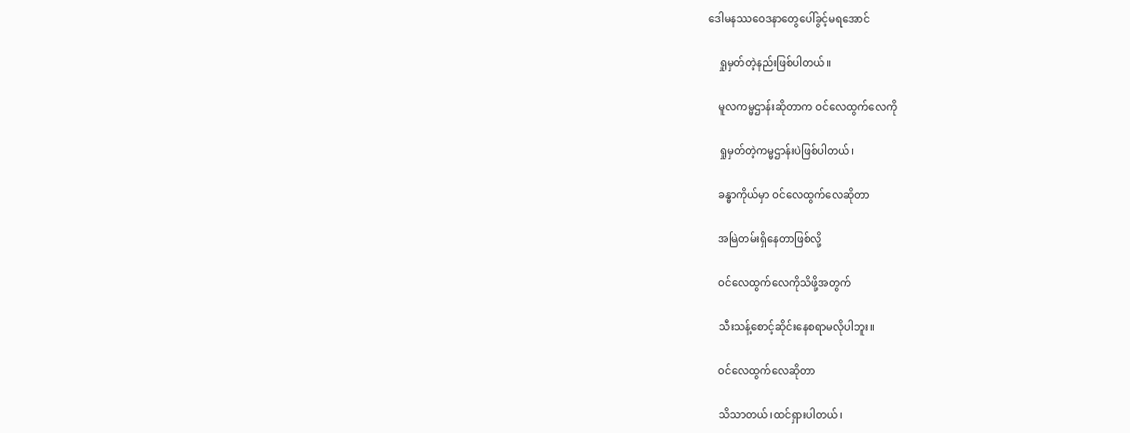ဒေါမနဿဝေဒနာတွေပေါ်ခွင့်မရအောင်

    ရှုမှတ်တဲ့နည်းဖြစ်ပါတယ်။

    မူလကမ္မဌာန်းဆိုတာက ဝင်လေထွက်လေကို

    ရှုမှတ်တဲ့ကမ္မဌာန်းပဲဖြစ်ပါတယ်၊

    ခန္ဓာကိုယ်မှာ ဝင်လေထွက်လေဆိုတာ

    အမြဲတမ်းရှိနေတာဖြစ်လို့

    ဝင်လေထွက်လေကိုသိဖို့အတွက်

    သီးသန့်စောင့်ဆိုင်းနေစရာမလိုပါဘူး။

    ဝင်လေထွက်လေဆိုတာ

    သိသာတယ်၊ထင်ရှားပါတယ်၊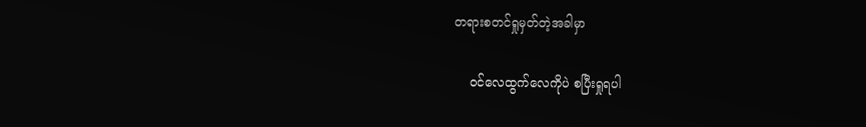တရားစတင်ရှုမှတ်တဲ့အခါမှာ

    ဝင်လေထွက်လေကိုပဲ စပြီးရှုရပါ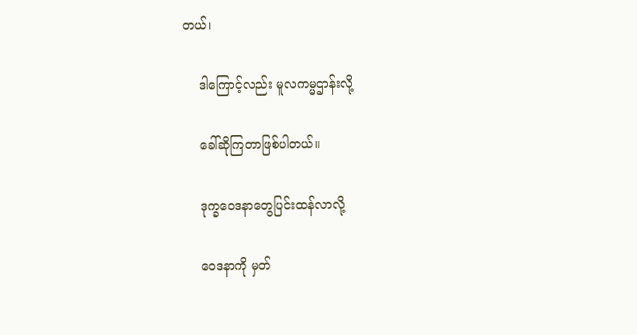တယ်၊

    ဒါကြောင့်လည်း မူလကမ္မဌာန်းလို့

    ခေါ်ဆိုကြတာဖြစ်ပါတယ်။

    ဒုက္ခဝေဒနာတွေပြင်းထန်လာလို့

    ဝေဒနာကို မှတ်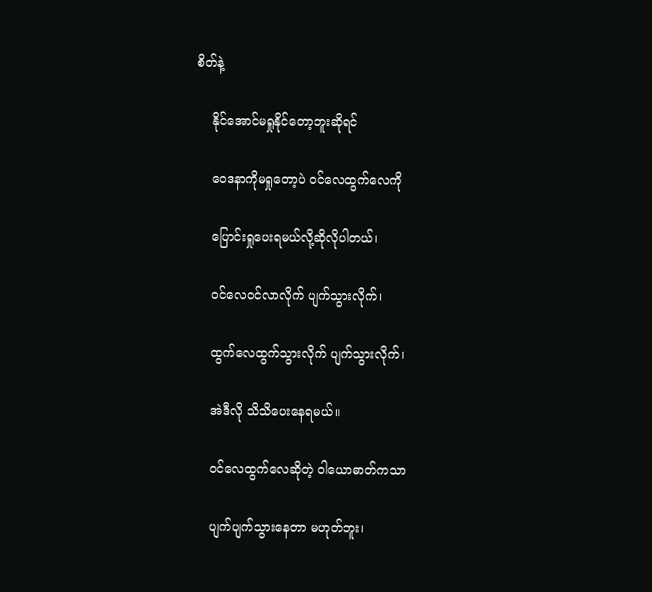စိတ်နဲ့

    နိုင်အောင်မရှုနိုင်တော့ဘူးဆိုရင်

    ဝေဒနာကိုမရှုတော့ပဲ ဝင်လေထွက်လေကို

    ပြောင်းရှုပေးရမယ်လို့ဆိုလိုပါတယ်၊

    ဝင်လေဝင်လာလိုက် ပျက်သွားလိုက်၊

    ထွက်လေထွက်သွားလိုက် ပျက်သွားလိုက်၊

    အဲဒီလို သိသိပေးနေရမယ်။

    ဝင်လေထွက်လေဆိုတဲ့ ဝါယောဓာတ်ကသာ

    ပျက်ပျက်သွားနေတာ မဟုတ်ဘူး၊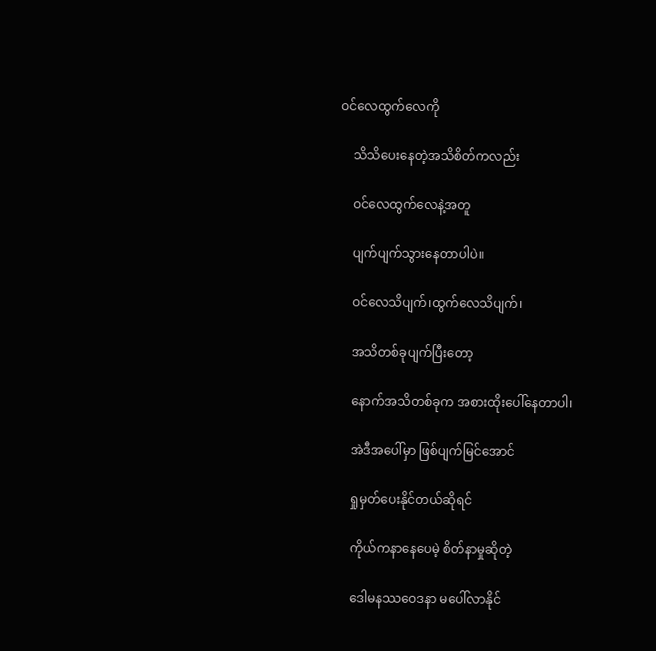ဝင်လေထွက်လေကို

    သိသိပေးနေတဲ့အသိစိတ်ကလည်း

    ဝင်လေထွက်လေနဲ့အတူ

    ပျက်ပျက်သွားနေတာပါပဲ။

    ဝင်လေသိပျက်၊ထွက်လေသိပျက်၊

    အသိတစ်ခုပျက်ပြီးတော့

    နောက်အသိတစ်ခုက အစားထိုးပေါ်နေတာပါ၊

    အဲဒီအပေါ်မှာ ဖြစ်ပျက်မြင်အောင်

    ရှုမှတ်ပေးနိုင်တယ်ဆိုရင်

    ကိုယ်ကနာနေပေမဲ့ စိတ်နာမှုဆိုတဲ့

    ဒေါမနဿဝေဒနာ မပေါ်လာနိုင်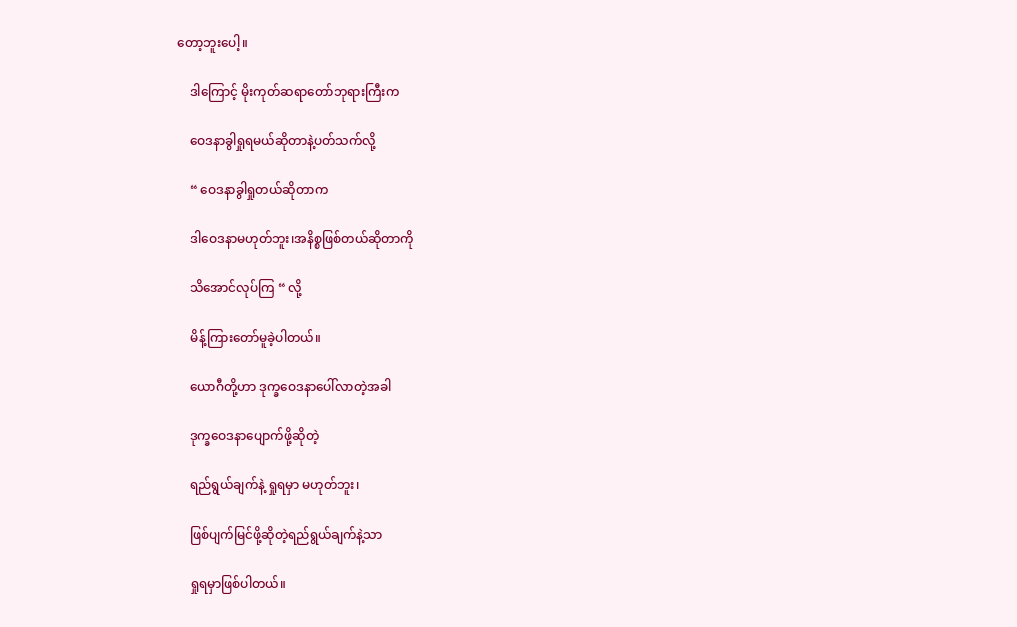တော့ဘူးပေါ့။

    ဒါကြောင့် မိုးကုတ်ဆရာတော်ဘုရားကြီးက

    ဝေဒနာခွါရှုရမယ်ဆိုတာနဲ့ပတ်သက်လို့

    “ ဝေဒနာခွါရှုတယ်ဆိုတာက

    ဒါဝေဒနာမဟုတ်ဘူး၊အနိစ္စဖြစ်တယ်ဆိုတာကို

    သိအောင်လုပ်ကြ “ လို့

    မိန့်ကြားတော်မူခဲ့ပါတယ်။

    ယောဂီတို့ဟာ ဒုက္ခဝေဒနာပေါ်လာတဲ့အခါ

    ဒုက္ခဝေဒနာပျောက်ဖို့ဆိုတဲ့

    ရည်ရွယ်ချက်နဲ့ ရှုရမှာ မဟုတ်ဘူး၊

    ဖြစ်ပျက်မြင်ဖို့ဆိုတဲ့ရည်ရွယ်ချက်နဲ့သာ

    ရှုရမှာဖြစ်ပါတယ်။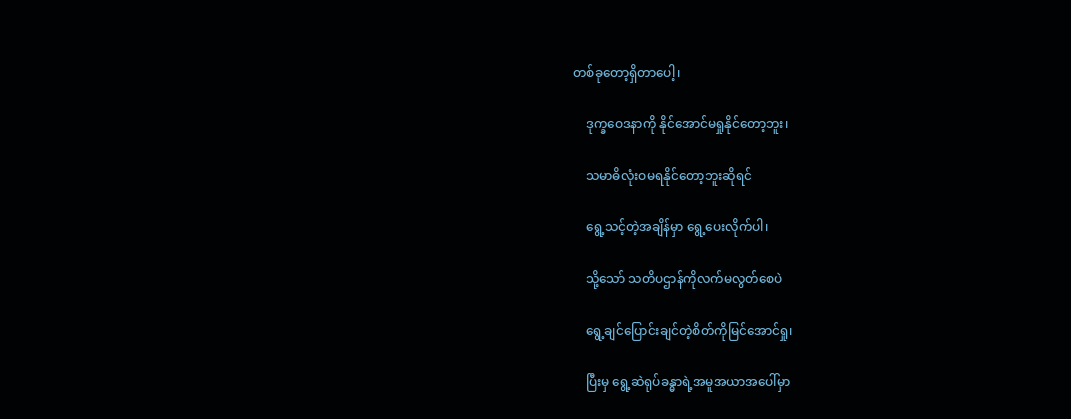တစ်ခုတော့ရှိတာပေါ့၊

    ဒုက္ခဝေဒနာကို နိုင်အောင်မရှုနိုင်တော့ဘူး၊

    သမာဓိလုံးဝမရနိုင်တော့ဘူးဆိုရင်

    ရွေ့သင့်တဲ့အချိန်မှာ ရွေ့ပေးလိုက်ပါ၊

    သို့သော် သတိပဌာန်ကိုလက်မလွတ်စေပဲ

    ရွေ့ချင်ပြောင်းချင်တဲ့စိတ်ကိုမြင်အောင်ရှု၊

    ပြီးမှ ရွေ့ဆဲရုပ်ခန္ဓာရဲ့အမူအယာအပေါ်မှာ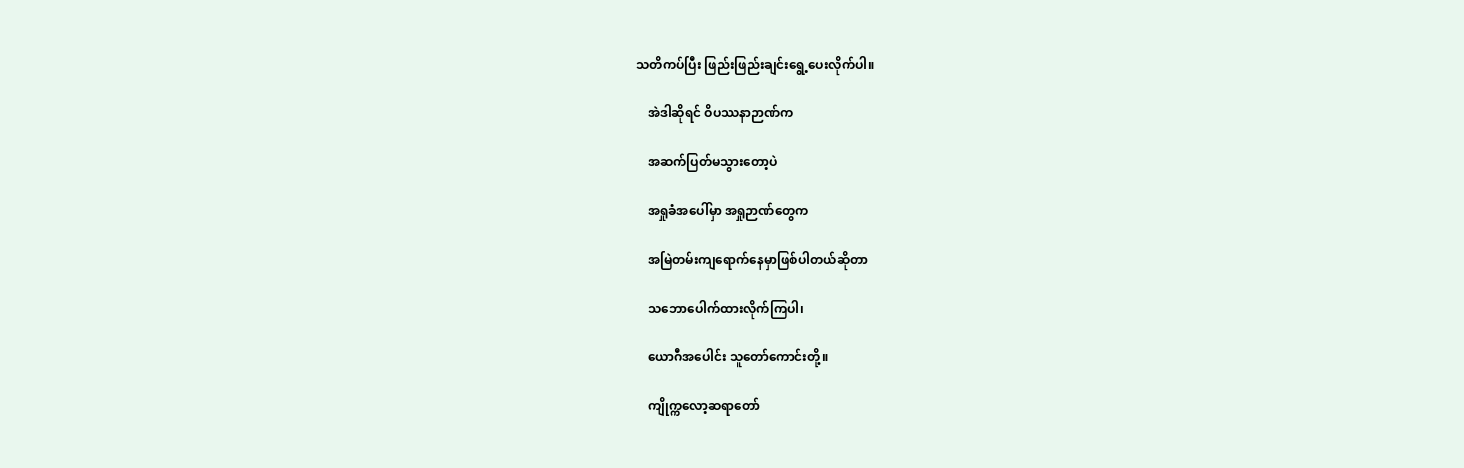သတိကပ်ပြီး ဖြည်းဖြည်းချင်းရွေ့ပေးလိုက်ပါ။

    အဲဒါဆိုရင် ဝိပဿနာဉာဏ်က

    အဆက်ပြတ်မသွားတော့ပဲ

    အရှုခံအပေါ်မှာ အရှုဉာဏ်တွေက

    အမြဲတမ်းကျရောက်နေမှာဖြစ်ပါတယ်ဆိုတာ

    သဘောပေါက်ထားလိုက်ကြပါ၊

    ယောဂီအပေါင်း သူတော်ကောင်းတို့။

    ကျိုက္ကလော့ဆရာတော်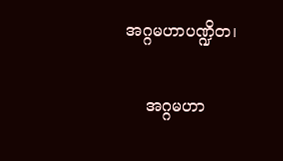အဂ္ဂမဟာပဏ္ဍိတ၊

    အဂ္ဂမဟာ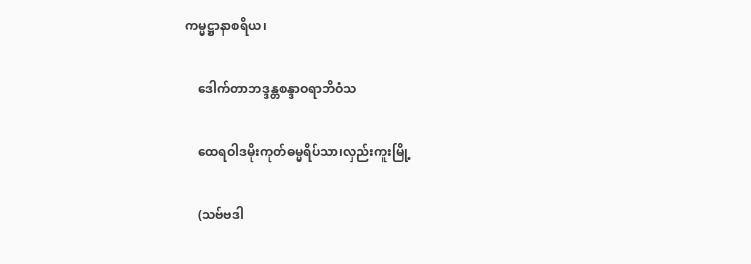ကမ္မဋ္ဌာနာစရိယ၊

    ဒေါက်တာဘဒ္ဒန္တစန္ဒာဝရာဘိဝံသ

    ထေရဝါဒမိုးကုတ်ဓမ္မရိပ်သာ၊လှည်းကူးမြို့

    (သဗ်ဗဒါ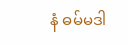နံ ဓမ်မဒါ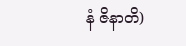နံ ဇိနာတိ)